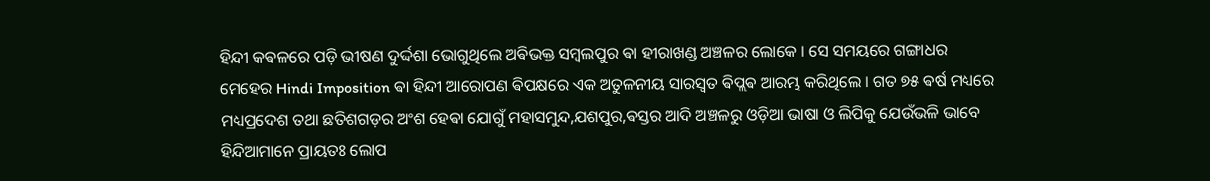ହିନ୍ଦୀ କଵଳରେ ପଡ଼ି ଭୀଷଣ ଦୁର୍ଦ୍ଦଶା ଭୋଗୁଥିଲେ ଅଵିଭକ୍ତ ସମ୍ବଲପୁର ଵା ହୀରାଖଣ୍ଡ ଅଞ୍ଚଳର ଲୋକେ । ସେ ସମୟରେ ଗଙ୍ଗାଧର ମେହେର Hindi Imposition ଵା ହିନ୍ଦୀ ଆରୋପଣ ଵିପକ୍ଷରେ ଏକ ଅତୁଳନୀୟ ସାରସ୍ଵତ ଵିପ୍ଲଵ ଆରମ୍ଭ କରିଥିଲେ । ଗତ ୭୫ ଵର୍ଷ ମଧ୍ୟରେ ମଧ୍ୟପ୍ରଦେଶ ତଥା ଛତିଶଗଡ଼ର ଅଂଶ ହେଵା ଯୋଗୁଁ ମହାସମୁନ୍ଦ,ଯଶପୁର,ଵସ୍ତର ଆଦି ଅଞ୍ଚଳରୁ ଓଡ଼ିଆ ଭାଷା ଓ ଲିପିକୁ ଯେଉଁଭଳି ଭାବେ ହିନ୍ଦିଆମାନେ ପ୍ରାୟତଃ ଲୋପ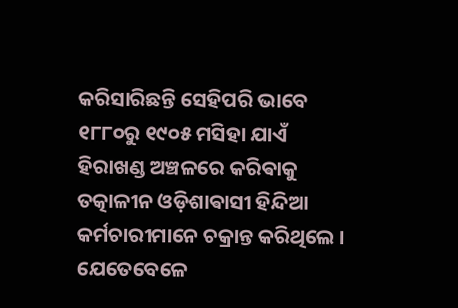କରିସାରିଛନ୍ତି ସେହିପରି ଭାବେ ୧୮୮୦ରୁ ୧୯୦୫ ମସିହା ଯାଏଁ ହିରାଖଣ୍ଡ ଅଞ୍ଚଳରେ କରିଵାକୁ ତତ୍କାଳୀନ ଓଡ଼ିଶାଵାସୀ ହିନ୍ଦିଆ କର୍ମଚାରୀମାନେ ଚକ୍ରାନ୍ତ କରିଥିଲେ ।
ଯେତେବେଳେ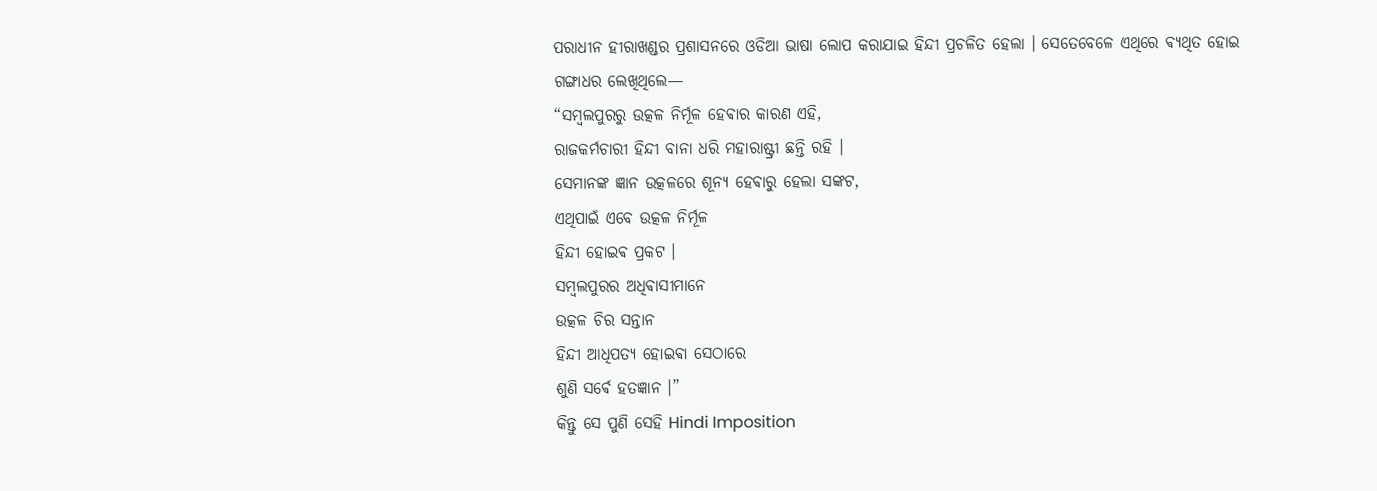ପରାଧୀନ ହୀରାଖଣ୍ଡର ପ୍ରଶାସନରେ ଓଡିଆ ଭାଷା ଲୋପ କରାଯାଇ ହିନ୍ଦୀ ପ୍ରଚଳିତ ହେଲା । ସେତେବେଳେ ଏଥିରେ ଵ୍ୟଥିତ ହୋଇ ଗଙ୍ଗାଧର ଲେଖିଥିଲେ—
“ସମ୍ବଲପୁରରୁ ଉତ୍କଳ ନିର୍ମୂଳ ହେଵାର କାରଣ ଏହି,
ରାଜକର୍ମଚାରୀ ହିନ୍ଦୀ ବାନା ଧରି ମହାରାଷ୍ଟ୍ରୀ ଛନ୍ତି ରହି ।
ସେମାନଙ୍କ ଜ୍ଞାନ ଉତ୍କଳରେ ଶୂନ୍ୟ ହେଵାରୁ ହେଲା ସଙ୍କଟ,
ଏଥିପାଇଁ ଏବେ ଉତ୍କଳ ନିର୍ମୂଳ
ହିନ୍ଦୀ ହୋଇଵ ପ୍ରକଟ ।
ସମ୍ବଲପୁରର ଅଧିଵାସୀମାନେ
ଉତ୍କଳ ଚିର ସନ୍ତାନ
ହିନ୍ଦୀ ଆଧିପତ୍ୟ ହୋଇଵା ସେଠାରେ
ଶୁଣି ସର୍ଵେ ହତଜ୍ଞାନ ।”
କିନ୍ତୁ ସେ ପୁଣି ସେହି Hindi Imposition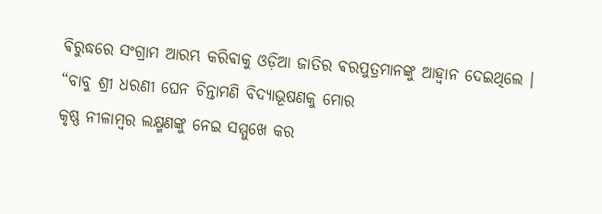ଵିରୁଦ୍ଧରେ ସଂଗ୍ରାମ ଆରମ୍ଭ କରିଵାକୁ ଓଡ଼ିଆ ଜାତିର ଵରପୁତ୍ରମାନଙ୍କୁ ଆହ୍ଵାନ ଦେଇଥିଲେ ।
“ବାବୁ ଶ୍ରୀ ଧରଣୀ ଘେନ ଚିନ୍ତାମଣି ବିଦ୍ୟାଭୂଷଣକୁ ମୋର
କୃଷ୍ଣ ନୀଳାମ୍ବର ଲକ୍ଷ୍ମଣଙ୍କୁ ନେଇ ସମ୍ମୁଖେ କର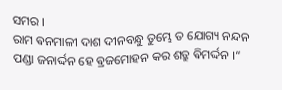ସମର ।
ରାମ ଵନମାଳୀ ଦାଶ ଦୀନବନ୍ଧୁ ତୁମ୍ଭେ ତ ଯୋଗ୍ୟ ନନ୍ଦନ
ପଣ୍ଡା ଜନାର୍ଦ୍ଦନ ହେ ଵ୍ରଜମୋହନ କର ଶତ୍ରୁ ଵିମର୍ଦ୍ଦନ ।“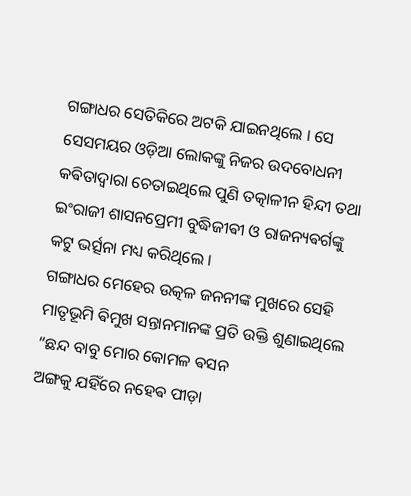ଗଙ୍ଗାଧର ସେତିକିରେ ଅଟକି ଯାଇନଥିଲେ । ସେ ସେସମୟର ଓଡ଼ିଆ ଲୋକଙ୍କୁ ନିଜର ଉଦବୋଧନୀ କଵିତାଦ୍ଵାରା ଚେତାଇଥିଲେ ପୁଣି ତତ୍କାଳୀନ ହିନ୍ଦୀ ତଥା ଇଂରାଜୀ ଶାସନପ୍ରେମୀ ବୁଦ୍ଧିଜୀଵୀ ଓ ରାଜନ୍ୟଵର୍ଗଙ୍କୁ କଟୁ ଭର୍ତ୍ସନା ମଧ୍ୟ କରିଥିଲେ ।
ଗଙ୍ଗାଧର ମେହେର ଉତ୍କଳ ଜନନୀଙ୍କ ମୁଖରେ ସେହି ମାତୃଭୂମି ଵିମୁଖ ସନ୍ତାନମାନଙ୍କ ପ୍ରତି ଉକ୍ତି ଶୁଣାଇଥିଲେ
“ଛନ୍ଦ ବାବୁ ମୋର କୋମଳ ଵସନ
ଅଙ୍ଗକୁ ଯହିଁରେ ନହେଵ ପୀଡ଼ା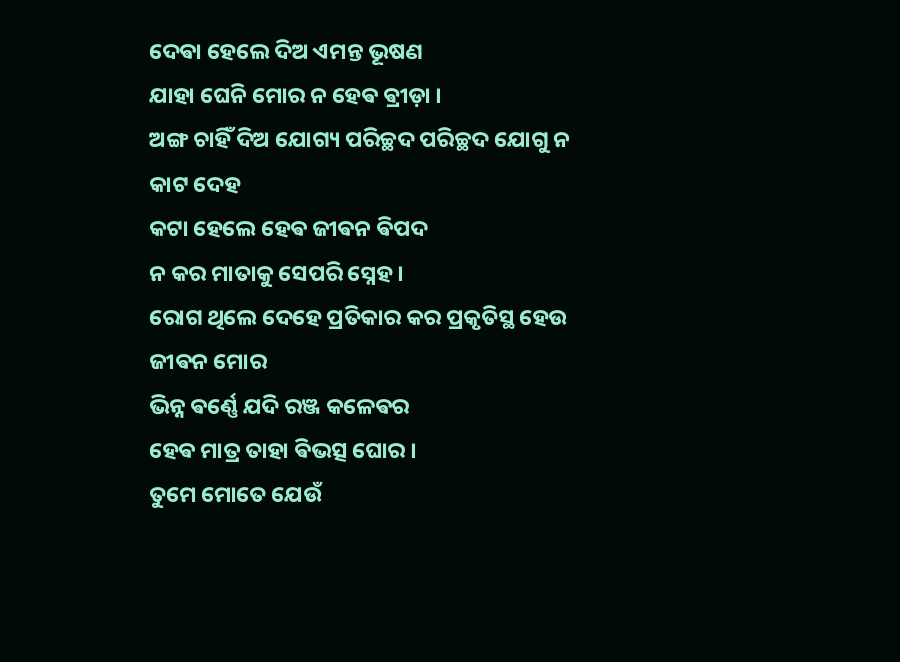ଦେଵା ହେଲେ ଦିଅ ଏମନ୍ତ ଭୂଷଣ
ଯାହା ଘେନି ମୋର ନ ହେଵ ଵ୍ରୀଡ଼ା ।
ଅଙ୍ଗ ଚାହିଁ ଦିଅ ଯୋଗ୍ୟ ପରିଚ୍ଛଦ ପରିଚ୍ଛଦ ଯୋଗୁ ନ କାଟ ଦେହ
କଟା ହେଲେ ହେଵ ଜୀଵନ ଵିପଦ
ନ କର ମାତାକୁ ସେପରି ସ୍ନେହ ।
ରୋଗ ଥିଲେ ଦେହେ ପ୍ରତିକାର କର ପ୍ରକୃତିସ୍ଥ ହେଉ ଜୀଵନ ମୋର
ଭିନ୍ନ ଵର୍ଣ୍ଣେ ଯଦି ରଞ୍ଜ କଳେଵର
ହେଵ ମାତ୍ର ତାହା ଵିଭତ୍ସ ଘୋର ।
ତୁମେ ମୋତେ ଯେଉଁ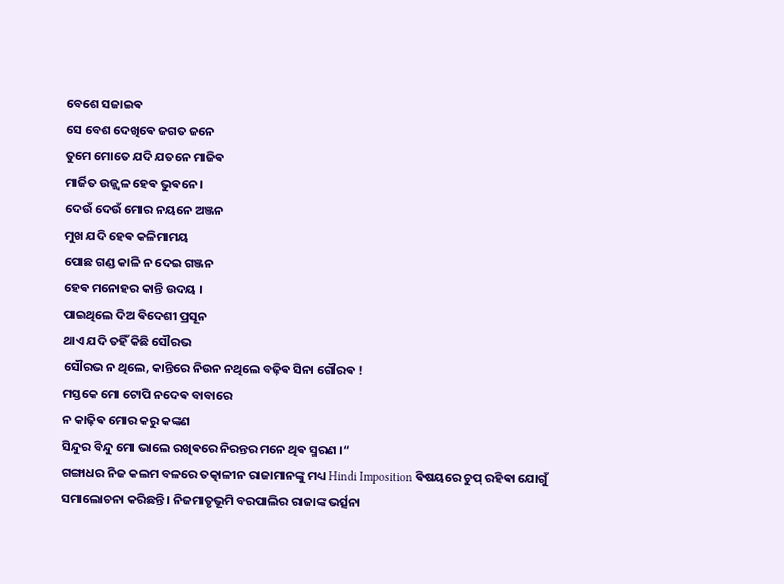ବେଶେ ସଜାଇଵ
ସେ ବେଶ ଦେଖିଵେ ଜଗତ ଜନେ
ତୁମେ ମୋତେ ଯଦି ଯତନେ ମାଜିଵ
ମାର୍ଜିତ ଉଜ୍ଜ୍ଵଳ ହେଵ ଭୁଵନେ ।
ଦେଉଁ ଦେଉଁ ମୋର ନୟନେ ଅଞ୍ଜନ
ମୁଖ ଯଦି ହେଵ କଳିମାମୟ
ପୋଛ ଗଣ୍ଡ କାଳି ନ ଦେଇ ଗଞ୍ଜନ
ହେଵ ମନୋହର କାନ୍ତି ଉଦୟ ।
ପାଇଥିଲେ ଦିଅ ଵିଦେଶୀ ପ୍ରସୂନ
ଥାଏ ଯଦି ତହିଁ କିଛି ସୌରଭ
ସୌରଭ ନ ଥିଲେ, କାନ୍ତିରେ ନିଉନ ନଥିଲେ ବଢ଼ିଵ ସିନା ଗୌରଵ !
ମସ୍ତକେ ମୋ ଟୋପି ନଦେଵ ବାବାରେ
ନ କାଢ଼ିଵ ମୋର କରୁ କଙ୍କଣ
ସିନ୍ଦୁର ବିନ୍ଦୁ ମୋ ଭାଲେ ରଖିଵରେ ନିରନ୍ତର ମନେ ଥିଵ ସ୍ମରଣ ।“
ଗଙ୍ଗାଧର ନିଜ କଲମ ବଳରେ ତତ୍କାଳୀନ ରାଜାମାନଙ୍କୁ ମଧ୍ୟ Hindi Imposition ଵିଷୟରେ ଚୁପ୍ ରହିଵା ଯୋଗୁଁ
ସମାଲୋଚନା କରିଛନ୍ତି । ନିଜମାତୃଭୂମି ବରପାଲିର ରାଜାଙ୍କ ଭର୍ତ୍ସନା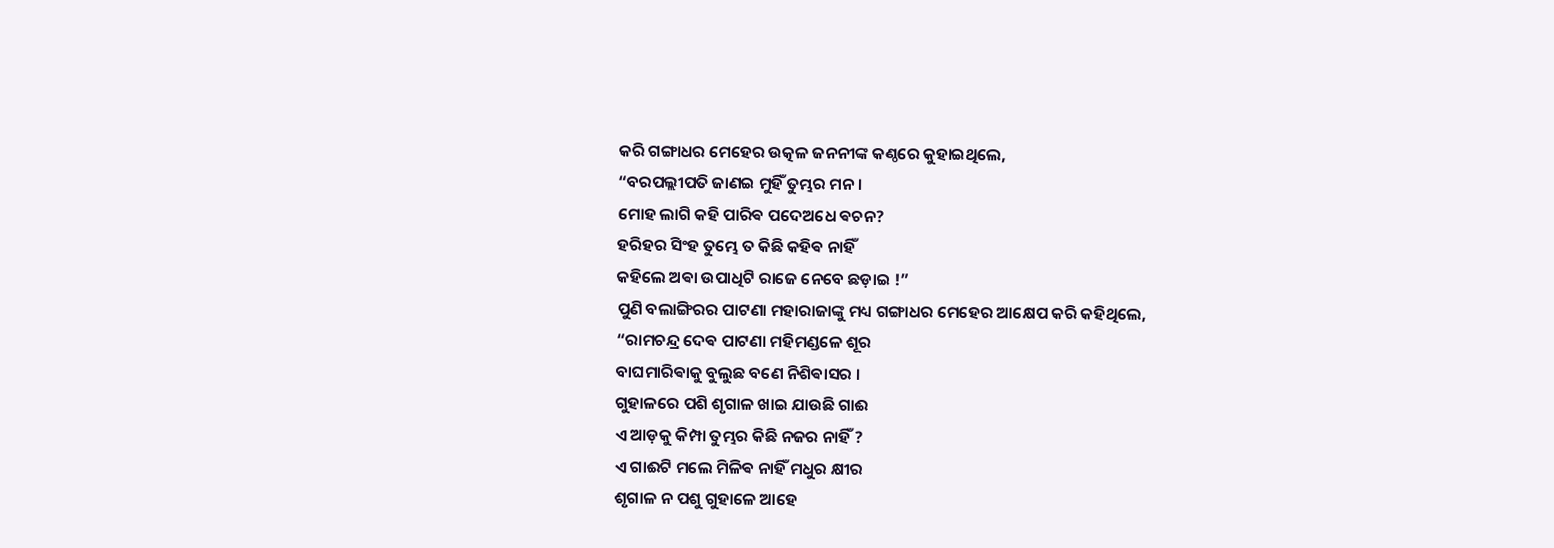କରି ଗଙ୍ଗାଧର ମେହେର ଉତ୍କଳ ଜନନୀଙ୍କ କଣ୍ଠରେ କୁହାଇଥିଲେ,
“ବରପଲ୍ଲୀପତି ଜାଣଇ ମୁହିଁ ତୁମ୍ଭର ମନ ।
ମୋହ ଲାଗି କହି ପାରିଵ ପଦେଅଧେ ଵଚନ?
ହରିହର ସିଂହ ତୁମ୍ଭେ ତ କିଛି କହିଵ ନାହିଁ
କହିଲେ ଅଵା ଉପାଧିଟି ରାଜେ ନେବେ ଛଡ଼ାଇ !”
ପୁଣି ବଲାଙ୍ଗିରର ପାଟଣା ମହାରାଜାଙ୍କୁ ମଧ୍ୟ ଗଙ୍ଗାଧର ମେହେର ଆକ୍ଷେପ କରି କହିଥିଲେ,
“ରାମଚନ୍ଦ୍ର ଦେଵ ପାଟଣା ମହିମଣ୍ଡଳେ ଶୂର
ବାଘମାରିଵାକୁ ବୁଲୁଛ ବଣେ ନିଶିଵାସର ।
ଗୁହାଳରେ ପଶି ଶୃଗାଳ ଖାଇ ଯାଉଛି ଗାଈ
ଏ ଆଡ଼କୁ କିମ୍ପା ତୁମ୍ଭର କିଛି ନଜର ନାହିଁ ?
ଏ ଗାଈଟି ମଲେ ମିଳିଵ ନାହିଁ ମଧୁର କ୍ଷୀର
ଶୃଗାଳ ନ ପଶୁ ଗୁହାଳେ ଆହେ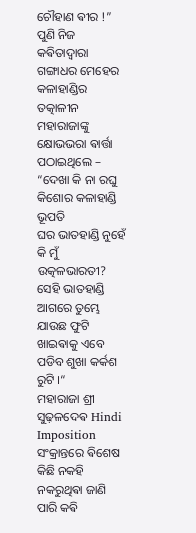ଚୌହାଣ ଵୀର !”
ପୁଣି ନିଜ କଵିତାଦ୍ଵାରା ଗଙ୍ଗାଧର ମେହେର କଳାହାଣ୍ଡିର ତତ୍କାଳୀନ ମହାରାଜାଙ୍କୁ କ୍ଷୋଭଭରା ଵାର୍ତ୍ତା ପଠାଇଥିଲେ –
“ଦେଖା କି ନା ରଘୁ କିଶୋର କଳାହାଣ୍ଡି ଭୂପତି
ଘର ଭାତହାଣ୍ଡି ନୁହେଁ କି ମୁଁ ଉତ୍କଳଭାରତୀ?
ସେହି ଭାତହାଣ୍ଡି ଆଗରେ ତୁମ୍ଭେ ଯାଉଛ ଫୁଟି
ଖାଇଵାକୁ ଏବେ ପଡିବ ଶୁଖା କର୍କଶ ରୁଟି ।“
ମହାରାଜା ଶ୍ରୀ ସୁଢ଼ଳଦେଵ Hindi Imposition ସଂକ୍ରାନ୍ତରେ ଵିଶେଷ କିଛି ନକହି ନକରୁଥିଵା ଜାଣି ପାରି କଵି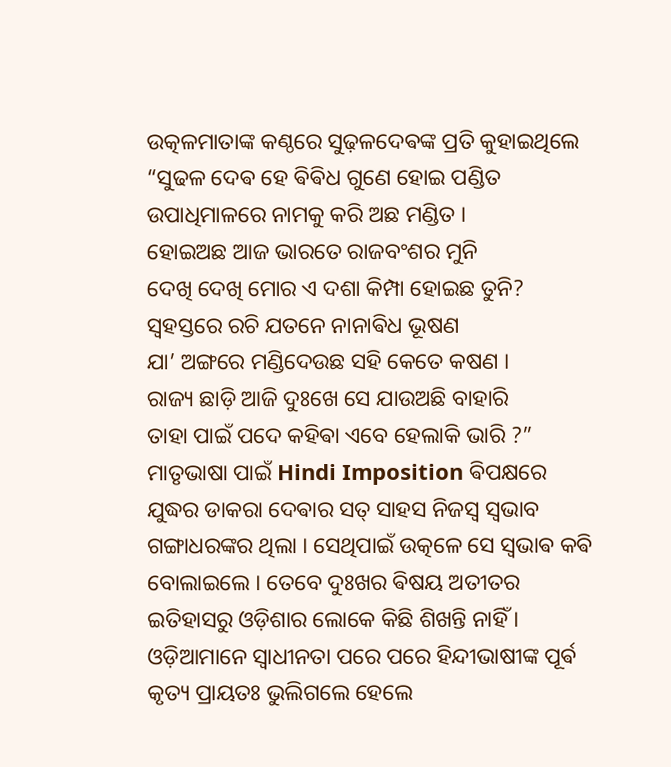ଉତ୍କଳମାତାଙ୍କ କଣ୍ଠରେ ସୁଢ଼ଳଦେଵଙ୍କ ପ୍ରତି କୁହାଇଥିଲେ
“ସୁଢଳ ଦେଵ ହେ ଵିଵିଧ ଗୁଣେ ହୋଇ ପଣ୍ଡିତ
ଉପାଧିମାଳରେ ନାମକୁ କରି ଅଛ ମଣ୍ଡିତ ।
ହୋଇଅଛ ଆଜ ଭାରତେ ରାଜବଂଶର ମୁନି
ଦେଖି ଦେଖି ମୋର ଏ ଦଶା କିମ୍ପା ହୋଇଛ ତୁନି?
ସ୍ଵହସ୍ତରେ ରଚି ଯତନେ ନାନାଵିଧ ଭୂଷଣ
ଯା’ ଅଙ୍ଗରେ ମଣ୍ଡିଦେଉଛ ସହି କେତେ କଷଣ ।
ରାଜ୍ୟ ଛାଡ଼ି ଆଜି ଦୁଃଖେ ସେ ଯାଉଅଛି ବାହାରି
ତାହା ପାଇଁ ପଦେ କହିଵା ଏବେ ହେଲାକି ଭାରି ?”
ମାତୃଭାଷା ପାଇଁ Hindi Imposition ଵିପକ୍ଷରେ ଯୁଦ୍ଧର ଡାକରା ଦେଵାର ସତ୍ ସାହସ ନିଜସ୍ଵ ସ୍ଵଭାବ ଗଙ୍ଗାଧରଙ୍କର ଥିଲା । ସେଥିପାଇଁ ଉତ୍କଳେ ସେ ସ୍ଵଭାଵ କଵି ବୋଲାଇଲେ । ତେବେ ଦୁଃଖର ଵିଷୟ ଅତୀତର ଇତିହାସରୁ ଓଡ଼ିଶାର ଲୋକେ କିଛି ଶିଖନ୍ତି ନାହିଁ । ଓଡ଼ିଆମାନେ ସ୍ଵାଧୀନତା ପରେ ପରେ ହିନ୍ଦୀଭାଷୀଙ୍କ ପୂର୍ଵ କୃତ୍ୟ ପ୍ରାୟତଃ ଭୁଲିଗଲେ ହେଲେ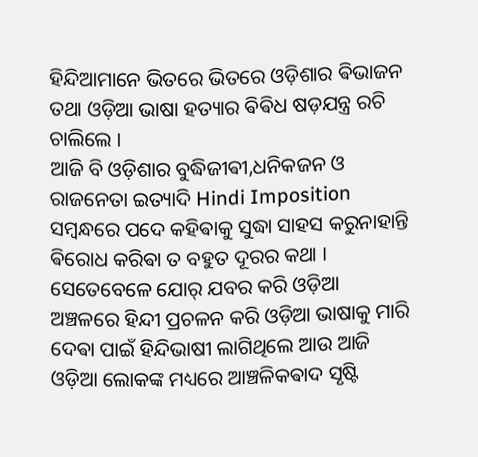ହିନ୍ଦିଆମାନେ ଭିତରେ ଭିତରେ ଓଡ଼ିଶାର ଵିଭାଜନ ତଥା ଓଡ଼ିଆ ଭାଷା ହତ୍ୟାର ଵିଵିଧ ଷଡ଼ଯନ୍ତ୍ର ରଚି ଚାଲିଲେ ।
ଆଜି ବି ଓଡ଼ିଶାର ବୁଦ୍ଧିଜୀଵୀ,ଧନିକଜନ ଓ ରାଜନେତା ଇତ୍ୟାଦି Hindi Imposition ସମ୍ବନ୍ଧରେ ପଦେ କହିଵାକୁ ସୁଦ୍ଧା ସାହସ କରୁନାହାନ୍ତି ଵିରୋଧ କରିଵା ତ ବହୁତ ଦୂରର କଥା । ସେତେବେଳେ ଯୋର୍ ଯବର କରି ଓଡ଼ିଆ ଅଞ୍ଚଳରେ ହିନ୍ଦୀ ପ୍ରଚଳନ କରି ଓଡ଼ିଆ ଭାଷାକୁ ମାରି ଦେଵା ପାଇଁ ହିନ୍ଦିଭାଷୀ ଲାଗିଥିଲେ ଆଉ ଆଜି ଓଡ଼ିଆ ଲୋକଙ୍କ ମଧ୍ୟରେ ଆଞ୍ଚଳିକଵାଦ ସୃଷ୍ଟି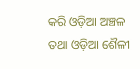କରି ଓଡ଼ିଆ ଅଞ୍ଚଳ ତଥା ଓଡ଼ିଆ ଶୈଳୀ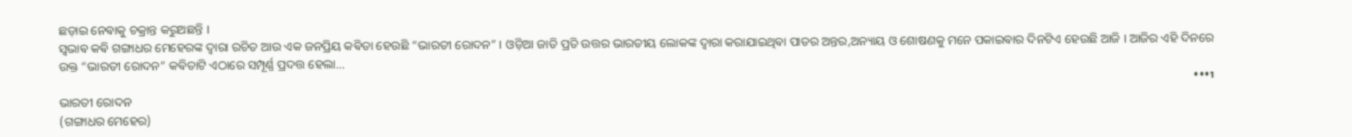ଛଡ଼ାଇ ନେଵାକୁ ଚକ୍ରାନ୍ତ କରୁଅଛନ୍ତି ।
ସ୍ଵଭାଵ କଵି ଗଙ୍ଗାଧର ମେହେରଙ୍କ ଦ୍ଵାରା ରଚିତ ଆଉ ଏକ ଜନପ୍ରିୟ କଵିତା ହେଉଛି “ଭାରତୀ ରୋଦନ” । ଓଡ଼ିଆ ଜାତି ପ୍ରତି ଉତ୍ତର ଭାରତୀୟ ଲୋକଙ୍କ ଦ୍ଵାରା କରାଯାଇଥିଵା ପାତର ଅନ୍ତର,ଅନ୍ୟାୟ ଓ ଶୋଷଣକୁ ମନେ ପକାଇଵାର ଦିନଟିଏ ହେଉଛି ଆଜି । ଆଜିର ଏହି ଦିନରେ ଉକ୍ତ “ଭାରତୀ ରୋଦନ” କଵିତାଟି ଏଠାରେ ସମ୍ପୂର୍ଣ୍ଣ ପ୍ରଦତ୍ତ ହେଲା...
ו•••
ଭାରତୀ ରୋଦନ
(ଗଙ୍ଗାଧର ମେହେର)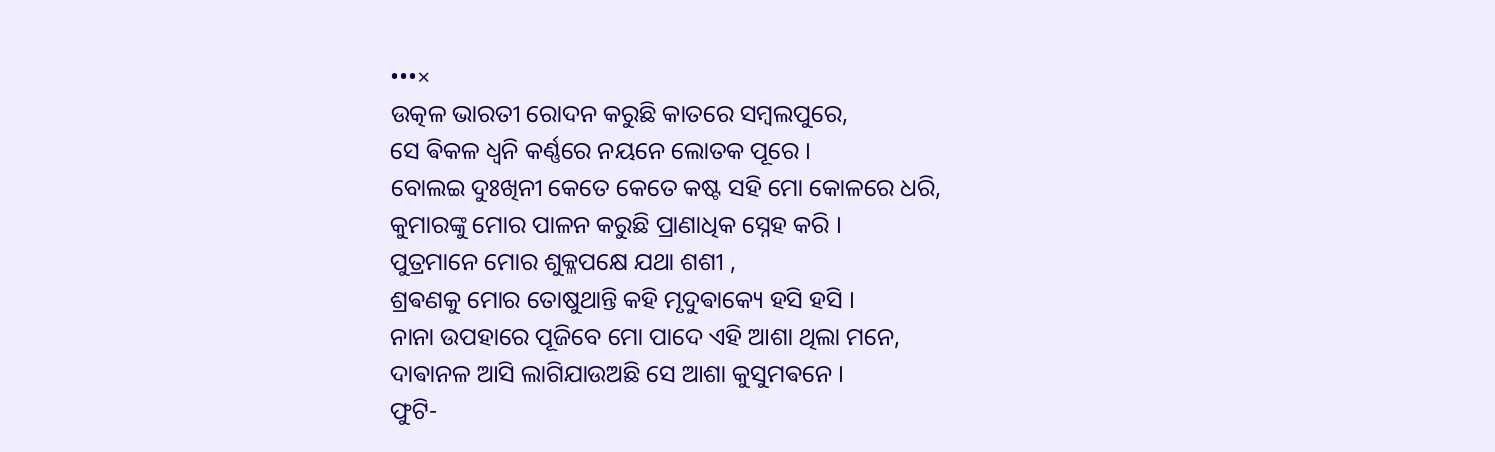•••×
ଉତ୍କଳ ଭାରତୀ ରୋଦନ କରୁଛି କାତରେ ସମ୍ବଲପୁରେ,
ସେ ଵିକଳ ଧ୍ଵନି କର୍ଣ୍ଣରେ ନୟନେ ଲୋତକ ପୂରେ ।
ବୋଲଇ ଦୁଃଖିନୀ କେତେ କେତେ କଷ୍ଟ ସହି ମୋ କୋଳରେ ଧରି,
କୁମାରଙ୍କୁ ମୋର ପାଳନ କରୁଛି ପ୍ରାଣାଧିକ ସ୍ନେହ କରି ।
ପୁତ୍ରମାନେ ମୋର ଶୁକ୍ଳପକ୍ଷେ ଯଥା ଶଶୀ ,
ଶ୍ରଵଣକୁ ମୋର ତୋଷୁଥାନ୍ତି କହି ମୃଦୁଵାକ୍ୟେ ହସି ହସି ।
ନାନା ଉପହାରେ ପୂଜିବେ ମୋ ପାଦେ ଏହି ଆଶା ଥିଲା ମନେ,
ଦାଵାନଳ ଆସି ଲାଗିଯାଉଅଛି ସେ ଆଶା କୁସୁମଵନେ ।
ଫୁଟି-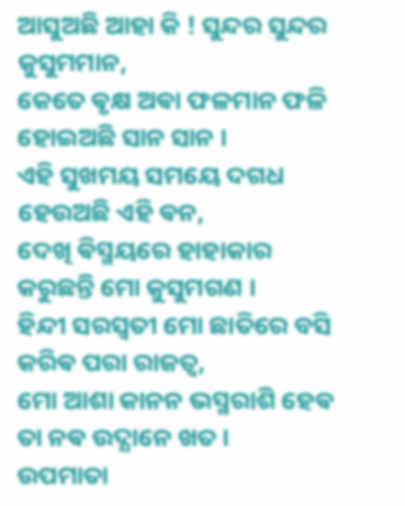ଆସୁଅଛି ଆହା କି ! ସୁନ୍ଦର ସୁନ୍ଦର କୁସୁମମାନ,
କେତେ ଵୃକ୍ଷ ଅଵା ଫଳମାନ ଫଳି ହୋଇଅଛି ସାନ ସାନ ।
ଏହି ସୁଖମୟ ସମୟେ ଦଗଧ ହେଉଅଛି ଏହି ଵନ,
ଦେଖି ଵିସ୍ମୟରେ ହାହାକାର କରୁଛନ୍ତି ମୋ କୁସୁମଗଣ ।
ହିନ୍ଦୀ ସରସ୍ୱତୀ ମୋ ଛାତିରେ ବସି କରିଵ ପରା ରାଜତ୍ୱ,
ମୋ ଆଶା କାନନ ଭସ୍ମରାଶି ହେଵ ତା ନଵ ଉଦ୍ଯାନେ ଖତ ।
ଉପମାତା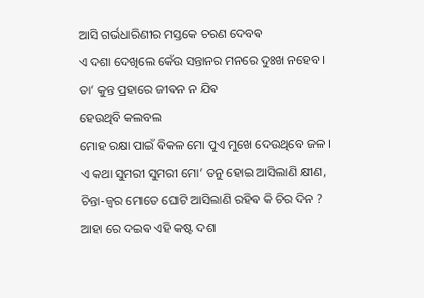ଆସି ଗର୍ଭଧାରିଣୀର ମସ୍ତକେ ଚରଣ ଦେବଵ
ଏ ଦଶା ଦେଖିଲେ କେଁଉ ସନ୍ତାନର ମନରେ ଦୁଃଖ ନହେବ ।
ତା’ କୁନ୍ତ ପ୍ରହାରେ ଜୀଵନ ନ ଯିଵ
ହେଉଥିବି କଲବଲ
ମୋହ ରକ୍ଷା ପାଇଁ ଵିକଳ ମୋ ପୁଏ ମୁଖେ ଦେଉଥିବେ ଜଳ ।
ଏ କଥା ସୁମରୀ ସୁମରୀ ମୋ’ ତନୁ ହୋଇ ଆସିଲାଣି କ୍ଷୀଣ,
ଚିନ୍ତା-ଜ୍ଵର ମୋତେ ଘୋଟି ଆସିଲାଣି ରହିଵ କି ଚିର ଦିନ ?
ଆହା ରେ ଦଇଵ ଏହି କଷ୍ଟ ଦଶା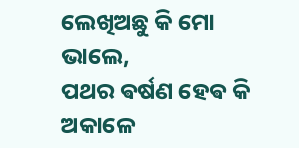ଲେଖିଅଛୁ କି ମୋ ଭାଲେ,
ପଥର ଵର୍ଷଣ ହେଵ କି ଅକାଳେ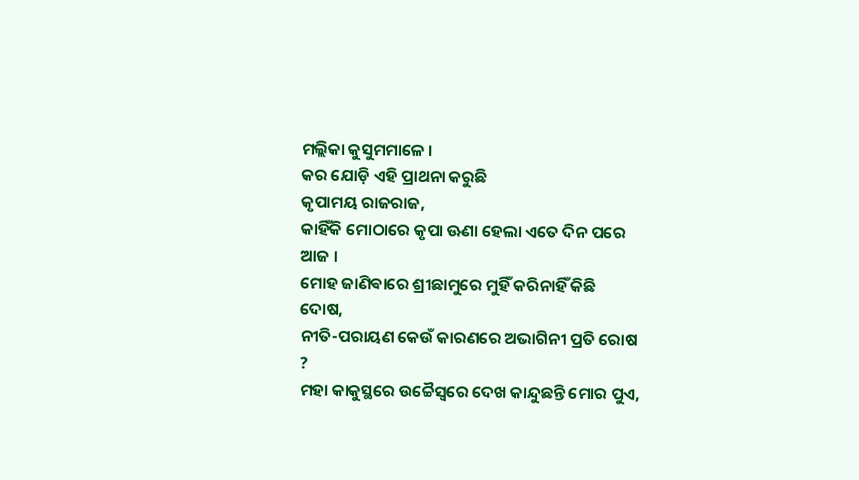ମଲ୍ଲିକା କୁସୁମମାଳେ ।
କର ଯୋଡ଼ି ଏହି ପ୍ରାଥନା କରୁଛି
କୃପାମୟ ରାଜରାଜ,
କାହିଁକି ମୋଠାରେ କୃପା ଊଣା ହେଲା ଏତେ ଦିନ ପରେ ଆଜ ।
ମୋହ ଜାଣିଵାରେ ଶ୍ରୀଛାମୁରେ ମୁହିଁ କରିନାହିଁ କିଛି ଦୋଷ,
ନୀତି-ପରାୟଣ କେଉଁ କାରଣରେ ଅଭାଗିନୀ ପ୍ରତି ରୋଷ ?
ମହା କାକୁସ୍ଥରେ ଉଚ୍ଚୈସ୍ଵରେ ଦେଖ କାନ୍ଦୁଛନ୍ତି ମୋର ପୁଏ,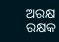ଅରକ୍ଷ ରକ୍ଷକ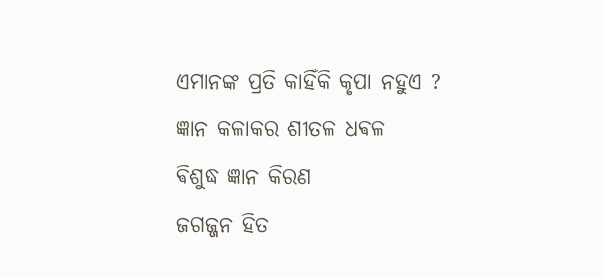ଏମାନଙ୍କ ପ୍ରତି କାହିଁକି କୃପା ନହୁଏ ?
ଜ୍ଞାନ କଳାକର ଶୀତଳ ଧଵଳ
ଵିଶୁଦ୍ଧ ଜ୍ଞାନ କିରଣ
ଜଗଜ୍ଜନ ହିତ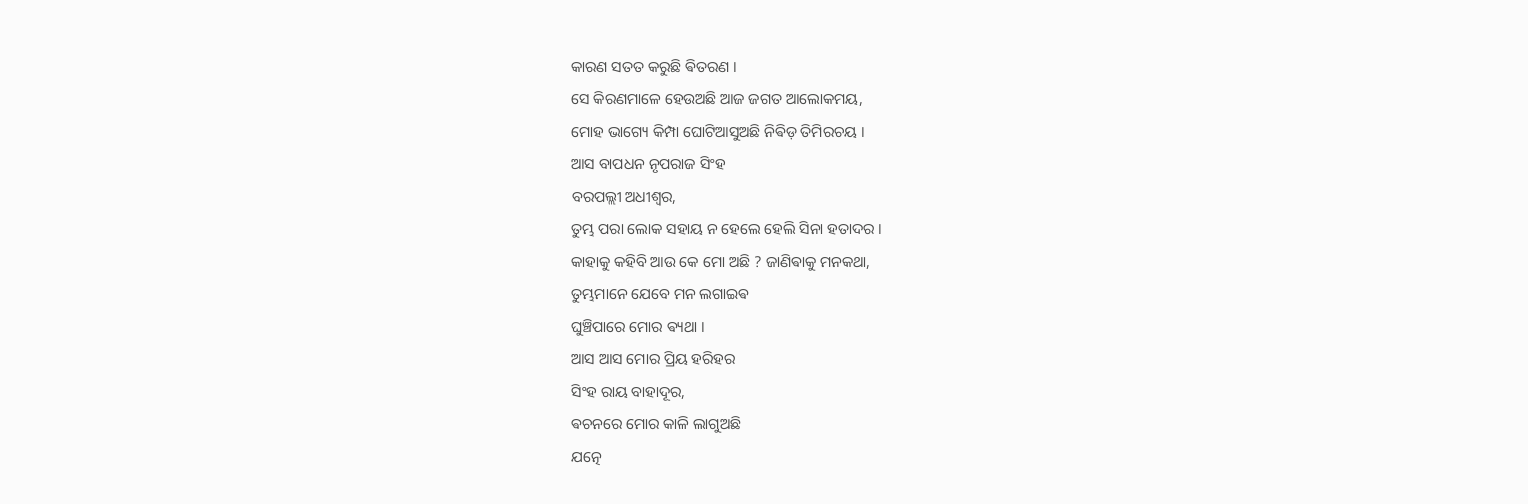କାରଣ ସତତ କରୁଛି ଵିତରଣ ।
ସେ କିରଣମାଳେ ହେଉଅଛି ଆଜ ଜଗତ ଆଲୋକମୟ,
ମୋହ ଭାଗ୍ୟେ କିମ୍ପା ଘୋଟିଆସୁଅଛି ନିଵିଡ଼ ତିମିରଚୟ ।
ଆସ ବାପଧନ ନୃପରାଜ ସିଂହ
ବରପଲ୍ଲୀ ଅଧୀଶ୍ଵର,
ତୁମ୍ଭ ପରା ଲୋକ ସହାୟ ନ ହେଲେ ହେଲି ସିନା ହତାଦର ।
କାହାକୁ କହିବି ଆଉ କେ ମୋ ଅଛି ? ଜାଣିଵାକୁ ମନକଥା,
ତୁମ୍ଭମାନେ ଯେବେ ମନ ଲଗାଇଵ
ଘୁଞ୍ଚିପାରେ ମୋର ଵ୍ୟଥା ।
ଆସ ଆସ ମୋର ପ୍ରିୟ ହରିହର
ସିଂହ ରାୟ ବାହାଦୂର,
ଵଚନରେ ମୋର କାଳି ଲାଗୁଅଛି
ଯତ୍ନେ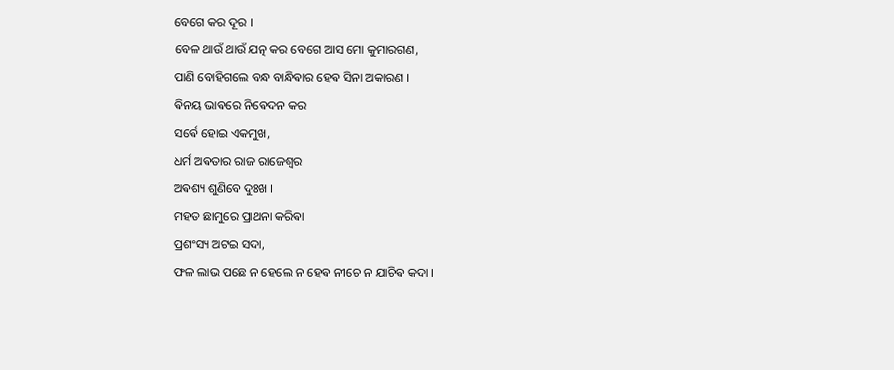ବେଗେ କର ଦୂର ।
ବେଳ ଥାଉଁ ଥାଉଁ ଯତ୍ନ କର ବେଗେ ଆସ ମୋ କୁମାରଗଣ,
ପାଣି ବୋହିଗଲେ ବନ୍ଧ ବାନ୍ଧିଵାର ହେଵ ସିନା ଅକାରଣ ।
ଵିନୟ ଭାଵରେ ନିଵେଦନ କର
ସର୍ଵେ ହୋଇ ଏକମୁଖ,
ଧର୍ମ ଅଵତାର ରାଜ ରାଜେଶ୍ଵର
ଅଵଶ୍ୟ ଶୁଣିବେ ଦୁଃଖ ।
ମହତ ଛାମୁରେ ପ୍ରାଥନା କରିଵା
ପ୍ରଶଂସ୍ୟ ଅଟଇ ସଦା,
ଫଳ ଲାଭ ପଛେ ନ ହେଲେ ନ ହେଵ ନୀଚେ ନ ଯାଚିଵ କଦା ।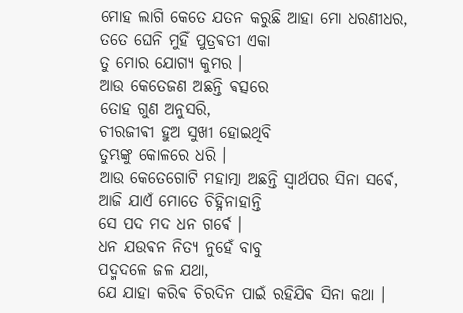ମୋହ ଲାଗି କେତେ ଯତନ କରୁଛି ଆହା ମୋ ଧରଣୀଧର,
ତତେ ଘେନି ମୁହିଁ ପୁତ୍ରଵତୀ ଏକା
ତୁ ମୋର ଯୋଗ୍ୟ କୁମର ।
ଆଉ କେତେଜଣ ଅଛନ୍ତି ଵତ୍ସରେ
ତୋହ ଗୁଣ ଅନୁସରି,
ଚୀରଜୀଵୀ ହୁଅ ସୁଖୀ ହୋଇଥିବି
ତୁମ୍ଭଙ୍କୁ କୋଳରେ ଧରି ।
ଆଉ କେତେଗୋଟି ମହାତ୍ମା ଅଛନ୍ତି ସ୍ଵାର୍ଥପର ସିନା ସର୍ଵେ,
ଆଜି ଯାଏଁ ମୋତେ ଚିହ୍ନିନାହାନ୍ତି
ସେ ପଦ ମଦ ଧନ ଗର୍ଵେ ।
ଧନ ଯଉଵନ ନିତ୍ୟ ନୁହେଁ ବାବୁ
ପଦ୍ମଦଳେ ଜଳ ଯଥା,
ଯେ ଯାହା କରିଵ ଚିରଦିନ ପାଇଁ ରହିଯିଵ ସିନା କଥା ।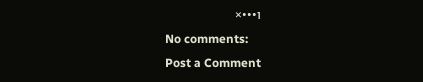ו•••×
No comments:
Post a Comment